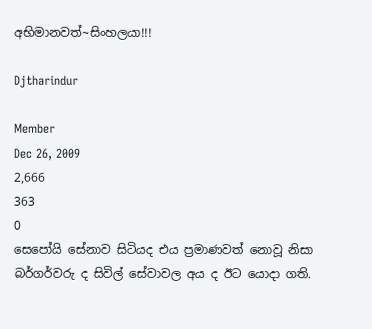අභිමානවත්~සිංහලයා!!!

Djtharindur

Member
Dec 26, 2009
2,666
363
0
සෙපෝයි සේනාව සිටියද එය ප්‍රමාණවත් නොවූ නිසා බර්ගර්වරු ද සිවිල් සේවාවල අය ද ඊට යොදා ගති.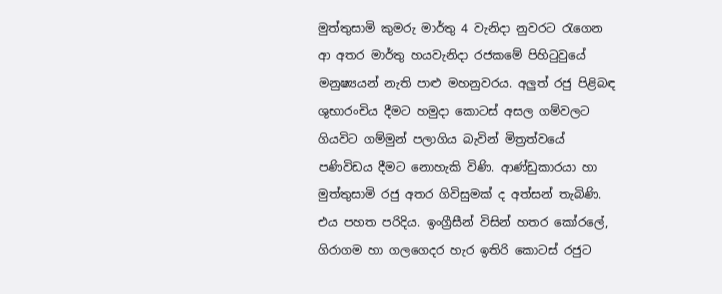මුත්තුසාමි කුමරු මාර්තු 4 වැනිදා නුවරට රැගෙන ආ අතර මාර්තු හයවැනිදා රජකමේ පිහිටුවුයේ මනුෂ්‍යයන් නැති පාළු මහනුවරය. අලුත් රජු පිළිබඳ ශුභාරංචිය දීමට හමුදා කොටස්‌ අසල ගම්වලට ගියවිට ගම්මුන් පලාගිය බැවින් මිත්‍රත්වයේ පණිවිඩය දීමට නොහැකි විණි. ආණ්‌ඩුකාරයා හා මුත්තුසාමි රජු අතර ගිවිසුමක්‌ ද අත්සන් තැබිණි. එය පහත පරිදිය. ඉංග්‍රීසීන් විසින් හතර කෝරලේ, ගිරාගම හා ගලගෙදර හැර ඉතිරි කොටස්‌ රජුට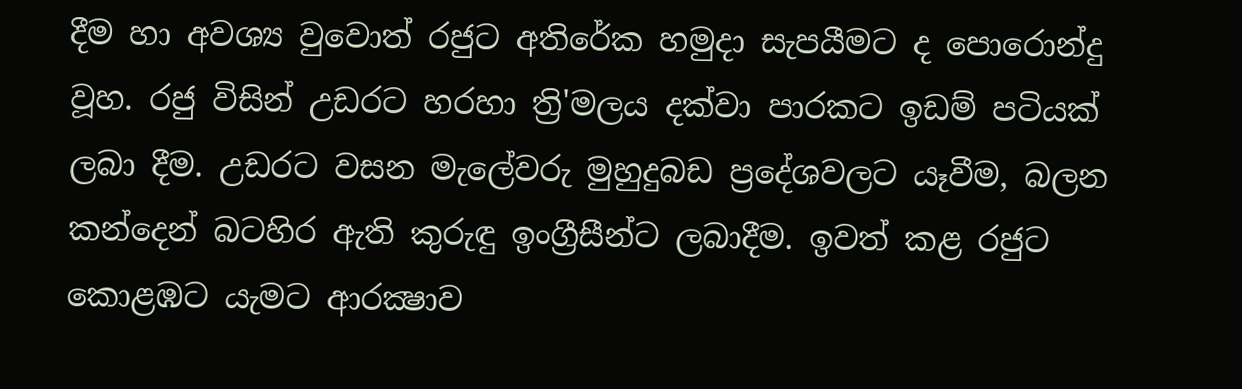දීම හා අවශ්‍ය වුවොත් රජුට අතිරේක හමුදා සැපයීමට ද පොරොන්දු වූහ. රජු විසින් උඩරට හරහා ත්‍රි'මලය දක්‌වා පාරකට ඉඩම් පටියක්‌ ලබා දීම. උඩරට වසන මැලේවරු මුහුදුබඩ ප්‍රදේශවලට යෑවීම, බලන කන්දෙන් බටහිර ඇති කුරුඳු ඉංග්‍රීසීන්ට ලබාදීම. ඉවත් කළ රජුට කොළඹට යැමට ආරක්‍ෂාව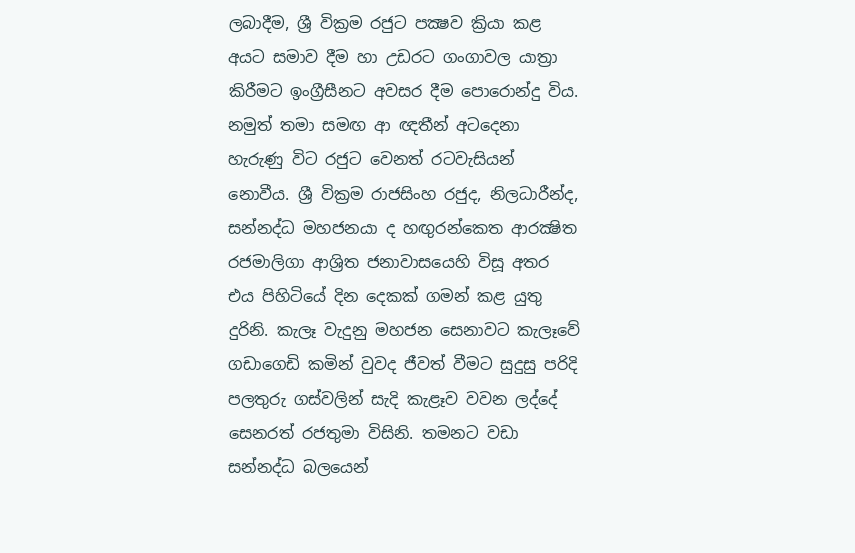ලබාදීම, ශ්‍රී වික්‍රම රජුට පක්‍ෂව ක්‍රියා කළ අයට සමාව දීම හා උඩරට ගංගාවල යාත්‍රා කිරීමට ඉංග්‍රීසීනට අවසර දීම පොරොන්දු විය. නමුත් තමා සමඟ ආ ඥතීන් අටදෙනා හැරුණු විට රජුට වෙනත් රටවැසියන් නොවීය. ශ්‍රී වික්‍රම රාජසිංහ රජුද, නිලධාරීන්ද, සන්නද්ධ මහජනයා ද හඟුරන්කෙත ආරක්‍ෂිත රජමාලිගා ආශ්‍රිත ජනාවාසයෙහි විසූ අතර එය පිහිටියේ දින දෙකක්‌ ගමන් කළ යුතු දුරිනි. කැලෑ වැදුනු මහජන සෙනාවට කැලෑවේ ගඩාගෙඩි කමින් වුවද ජීවත් වීමට සුදුසු පරිදි පලතුරු ගස්‌වලින් සැදි කැළෑව වවන ලද්දේ සෙනරත් රජතුමා විසිනි. තමනට වඩා සන්නද්ධ බලයෙන්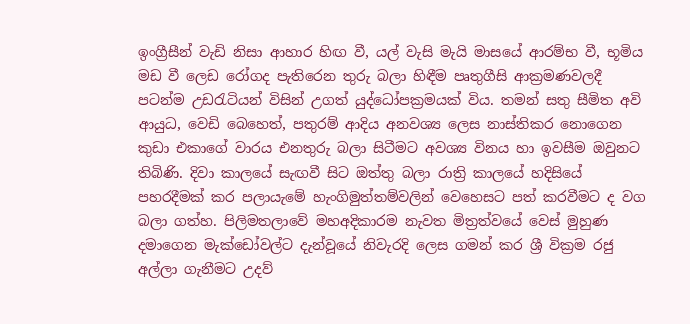ඉංග්‍රීසීන් වැඩි නිසා ආහාර හිඟ වී, යල් වැසි මැයි මාසයේ ආරම්භ වී, භූමිය මඩ වී ලෙඩ රෝගද පැතිරෙන තුරු බලා හිඳීම පෘතුගීසි ආක්‍රමණවලදී පටන්ම උඩරැටියන් විසින් උගත් යුද්ධෝපක්‍රමයක්‌ විය. තමන් සතු සීමිත අවි ආයුධ, වෙඩි බෙහෙත්, පතුරම් ආදිය අනවශ්‍ය ලෙස නාස්‌තිකර නොගෙන කුඩා එකාගේ වාරය එනතුරු බලා සිටීමට අවශ්‍ය විනය හා ඉවසීම ඔවුනට තිබිණි. දිවා කාලයේ සැඟවී සිට ඔත්තු බලා රාත්‍රි කාලයේ හදිසියේ පහරදීමක්‌ කර පලායැමේ හැංගිමුත්තම්වලින් වෙහෙසට පත් කරවීමට ද වග බලා ගත්හ. පිලිමතලාවේ මහඅදිකාරම නැවත මිත්‍රත්වයේ වෙස්‌ මුහුණ දමාගෙන මැක්‌ඩෝවල්ට දැන්වූයේ නිවැරදි ලෙස ගමන් කර ශ්‍රී වික්‍රම රජු අල්ලා ගැනීමට උදව්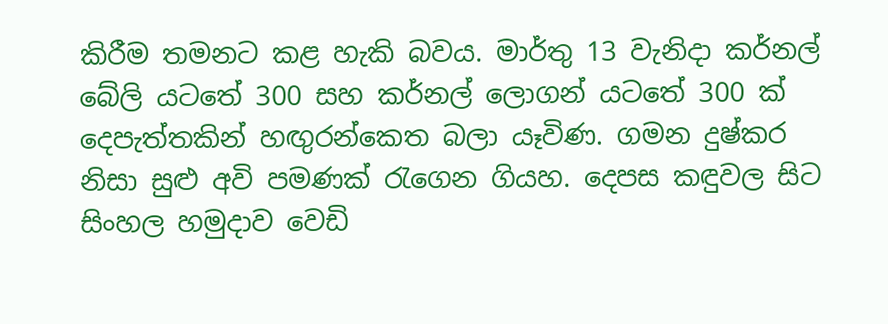කිරීම තමනට කළ හැකි බවය. මාර්තු 13 වැනිදා කර්නල් බේලි යටතේ 300 සහ කර්නල් ලොගන් යටතේ 300 ක්‌ දෙපැත්තකින් හඟුරන්කෙත බලා යෑවිණ. ගමන දුෂ්කර නිසා සුළු අවි පමණක්‌ රැගෙන ගියහ. දෙපස කඳුවල සිට සිංහල හමුදාව වෙඩි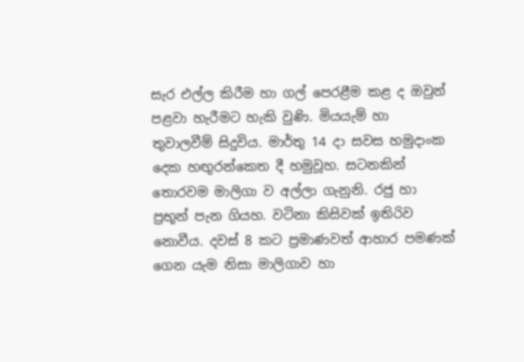සැර එල්ල කිරීම හා ගල් පෙරළීම කළ ද ඔවුන් පළවා හැරීමට හැකි වුණි. මියයැම් හා තුවාලවීම් සිදුවිය. මාර්තු 14 දා සවස හමුදාංක දෙක හඟුරන්කෙත දී හමුවූහ. සටනකින් තොරවම මාලිගා ව අල්ලා ගැනුනි. රජු හා ප්‍රභූන් පැන ගියහ. වටිනා කිසිවක්‌ ඉතිරිව නොවීය. දවස්‌ 8 කට ප්‍රමාණවත් ආහාර පමණක්‌ ගෙන යැම නිසා මාලිගාව හා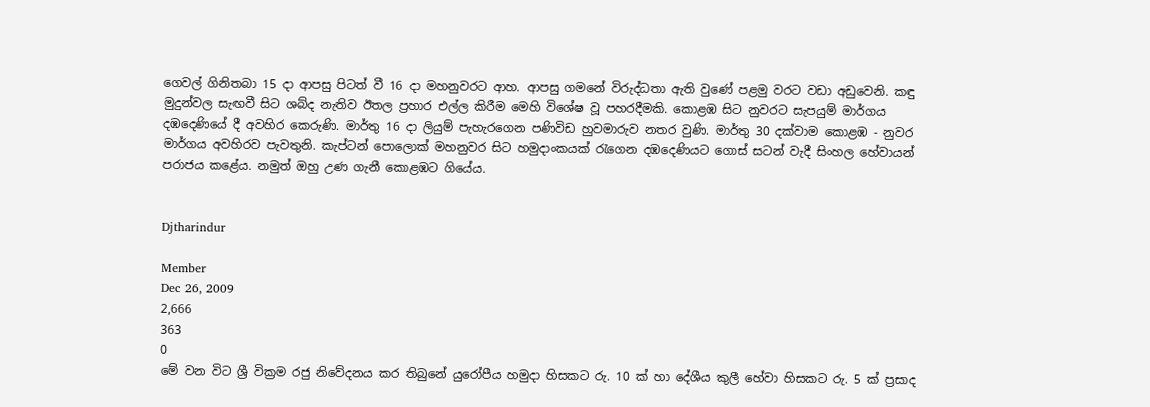ගෙවල් ගිනිතබා 15 දා ආපසු පිටත් වී 16 දා මහනුවරට ආහ. ආපසු ගමනේ විරුද්ධතා ඇති වුණේ පළමු වරට වඩා අඩුවෙනි. කඳු මුදුන්වල සැඟවී සිට ශබ්ද නැතිව ඊතල ප්‍රහාර එල්ල කිරීම මෙහි විශේෂ වූ පහරදීමකි. කොළඹ සිට නුවරට සැපයුම් මාර්ගය දඹදෙණියේ දී අවහිර කෙරුණි. මාර්තු 16 දා ලියුම් පැහැරගෙන පණිවිඩ හුවමාරුව නතර වුණි. මාර්තු 30 දක්‌වාම කොළඹ - නුවර මාර්ගය අවහිරව පැවතුනි. කැප්ටන් පොලොක්‌ මහනුවර සිට හමුදාංකයක්‌ රැගෙන දඹදෙණියට ගොස්‌ සටන් වැදී සිංහල හේවායන් පරාජය කළේය. නමුත් ඔහු උණ ගැනී කොළඹට ගියේය.


Djtharindur

Member
Dec 26, 2009
2,666
363
0
මේ වන විට ශ්‍රී වික්‍රම රජු නිවේදනය කර තිබුනේ යුරෝපීය හමුදා හිසකට රු. 10 ක්‌ හා දේශීය කුලී හේවා හිසකට රු. 5 ක්‌ ප්‍රසාද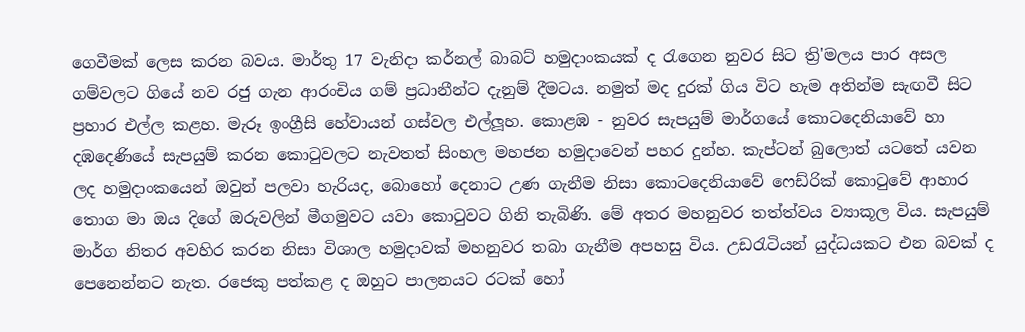ගෙවීමක්‌ ලෙස කරන බවය. මාර්තු 17 වැනිදා කර්නල් බාබට්‌ හමුදාංකයක්‌ ද රැගෙන නුවර සිට ත්‍රි'මලය පාර අසල ගම්වලට ගියේ නව රජු ගැන ආරංචිය ගම් ප්‍රධානීන්ට දැනුම් දීමටය. නමුත් මද දුරක්‌ ගිය විට හැම අතින්ම සැඟවී සිට ප්‍රහාර එල්ල කළහ. මැරූ ඉංග්‍රීසි හේවායන් ගස්‌වල එල්ලූහ. කොළඹ - නුවර සැපයුම් මාර්ගයේ කොටදෙනියාවේ හා දඹදෙණියේ සැපයුම් කරන කොටුවලට නැවතත් සිංහල මහජන හමුදාවෙන් පහර දුන්හ. කැප්ටන් බුලොත් යටතේ යවන ලද හමුදාංකයෙන් ඔවුන් පලවා හැරියද, බොහෝ දෙනාට උණ ගැනීම නිසා කොටදෙනියාවේ ෆෙඩ්රික් කොටුවේ ආහාර තොග මා ඔය දිගේ ඔරුවලින් මීගමුවට යවා කොටුවට ගිනි තැබිණි. මේ අතර මහනුවර තත්ත්වය ව්‍යාකූල විය. සැපයුම් මාර්ග නිතර අවහිර කරන නිසා විශාල හමුදාවක්‌ මහනුවර තබා ගැනීම අපහසු විය. උඩරැටියන් යුද්ධයකට එන බවක්‌ ද පෙනෙන්නට නැත. රජෙකු පත්කළ ද ඔහුට පාලනයට රටක්‌ හෝ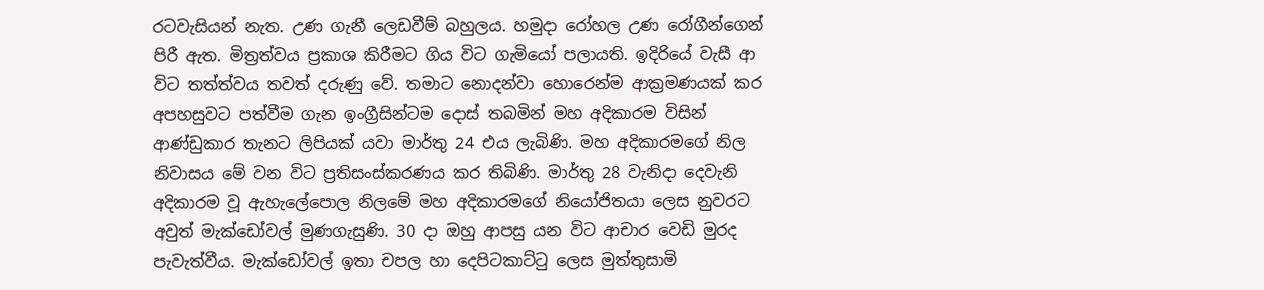රටවැසියන් නැත. උණ ගැනී ලෙඩවීම් බහුලය. හමුදා රෝහල උණ රෝගීන්ගෙන් පිරී ඇත. මිත්‍රත්වය ප්‍රකාශ කිරීමට ගිය විට ගැමියෝ පලායති. ඉදිරියේ වැසී ආ විට තත්ත්වය තවත් දරුණු වේ. තමාට නොදන්වා හොරෙන්ම ආක්‍රමණයක්‌ කර අපහසුවට පත්වීම ගැන ඉංග්‍රීසින්ටම දොස්‌ තබමින් මහ අදිකාරම විසින් ආණ්‌ඩුකාර තැනට ලිපියක්‌ යවා මාර්තු 24 එය ලැබිණි. මහ අදිකාරමගේ නිල නිවාසය මේ වන විට ප්‍රතිසංස්‌කරණය කර තිබිණි. මාර්තු 28 වැනිදා දෙවැනි අදිකාරම වූ ඇහැලේපොල නිලමේ මහ අදිකාරමගේ නියෝජිතයා ලෙස නුවරට අවුත් මැක්‌ඩෝවල් මුණගැසුණි. 30 දා ඔහු ආපසු යන විට ආචාර වෙඩි මුරද පැවැත්වීය. මැක්‌ඩෝවල් ඉතා චපල හා දෙපිටකාට්‌ටු ලෙස මුත්තුසාමි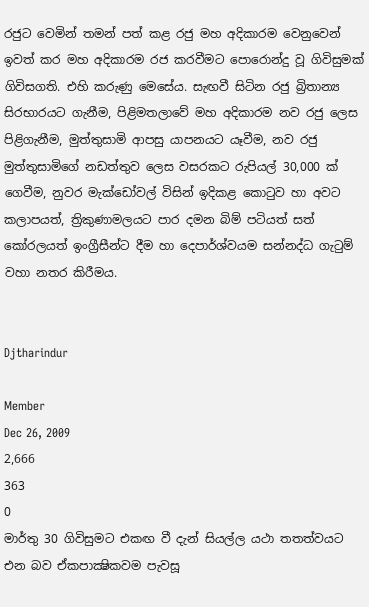රජුට වෙමින් තමන් පත් කළ රජු මහ අදිකාරම වෙනුවෙන් ඉවත් කර මහ අදිකාරම රජ කරවීමට පොරොන්දු වූ ගිවිසුමක්‌ ගිවිසගති. එහි කරුණු මෙසේය. සැඟවී සිටින රජු බ්‍රිතාන්‍ය සිරභාරයට ගැනීම, පිළිමතලාවේ මහ අදිකාරම නව රජු ලෙස පිළිගැනීම, මුත්තුසාමි ආපසු යාපනයට යෑවීම, නව රජු මුත්තුසාමිගේ නඩත්තුව ලෙස වසරකට රුපියල් 30,000 ක්‌ ගෙවීම, නුවර මැක්‌ඩෝවල් විසින් ඉදිකළ කොටුව හා අවට කලාපයත්, ත්‍රිකුණාමලයට පාර දමන බිම් පටියත් සත් කෝරලයත් ඉංග්‍රීසීන්ට දීම හා දෙපාර්ශ්වයම සන්නද්ධ ගැටුම් වහා නතර කිරීමය.


Djtharindur

Member
Dec 26, 2009
2,666
363
0
මාර්තු 30 ගිවිසුමට එකඟ වී දැන් සියල්ල යථා තතත්වයට එන බව ඒකපාක්‍ෂිකවම පැවසූ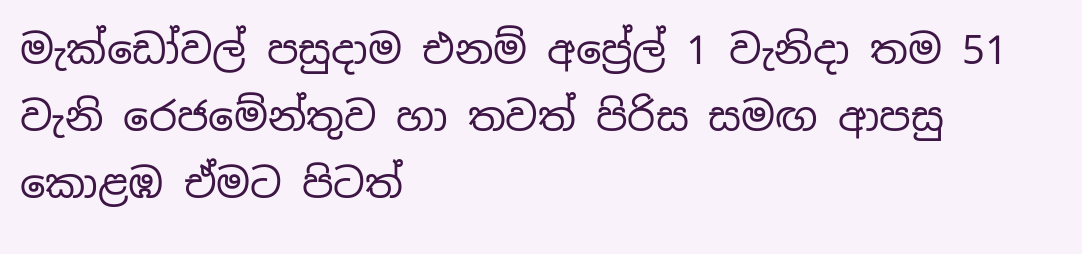මැක්‌ඩෝවල් පසුදාම එනම් අප්‍රේල් 1 වැනිදා තම 51 වැනි රෙජමේන්තුව හා තවත් පිරිස සමඟ ආපසු කොළඹ ඒමට පිටත්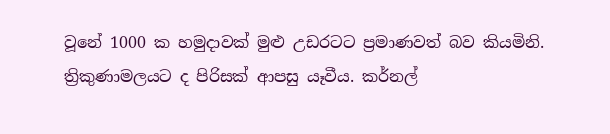වූනේ 1000 ක හමුදාවක්‌ මුළු උඩරටට ප්‍රමාණවත් බව කියමිනි. ත්‍රිකුණාමලයට ද පිරිසක්‌ ආපසු යෑවීය. කර්නල්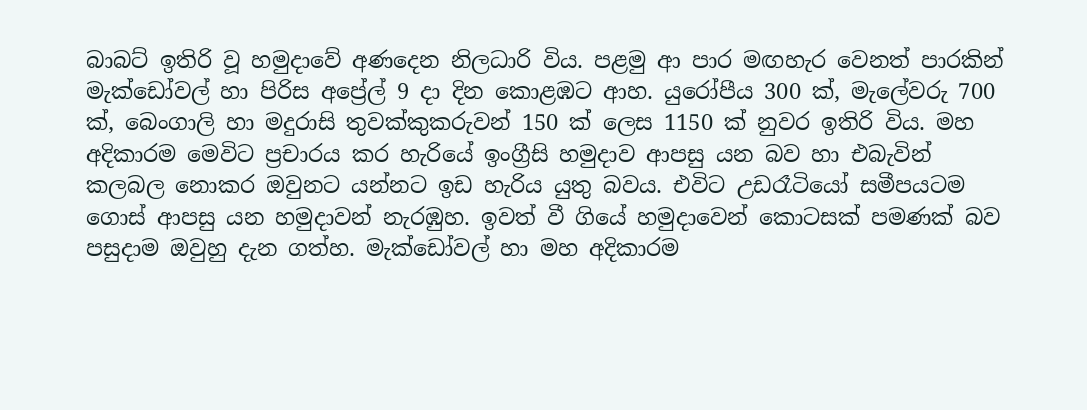බාබට්‌ ඉතිරි වූ හමුදාවේ අණදෙන නිලධාරි විය. පළමු ආ පාර මඟහැර වෙනත් පාරකින් මැක්‌ඩෝවල් හා පිරිස අප්‍රේල් 9 දා දින කොළඹට ආහ. යුරෝපීය 300 ක්‌, මැලේවරු 700 ක්‌, බෙංගාලි හා මදුරාසි තුවක්‌කුකරුවන් 150 ක්‌ ලෙස 1150 ක්‌ නුවර ඉතිරි විය. මහ අදිකාරම මෙවිට ප්‍රචාරය කර හැරියේ ඉංග්‍රීසි හමුදාව ආපසු යන බව හා එබැවින් කලබල නොකර ඔවුනට යන්නට ඉඩ හැරිය යුතු බවය. එවිට උඩරෑටියෝ සමීපයටම ගොස්‌ ආපසු යන හමුදාවන් නැරඹුහ. ඉවත් වී ගියේ හමුදාවෙන් කොටසක්‌ පමණක්‌ බව පසුදාම ඔවුහු දැන ගත්හ. මැක්‌ඩෝවල් හා මහ අදිකාරම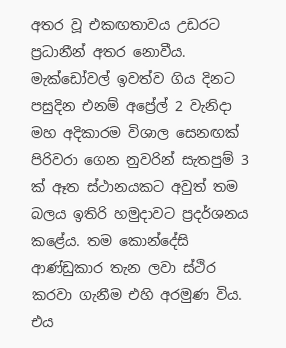අතර වූ එකඟතාවය උඩරට ප්‍රධානීන් අතර නොවීය. මැක්‌ඩෝවල් ඉවත්ව ගිය දිනට පසුදින එනම් අප්‍රේල් 2 වැනිදා මහ අදිකාරම විශාල සෙනඟක්‌ පිරිවරා ගෙන නුවරින් සැතපුම් 3 ක්‌ ඈත ස්‌ථානයකට අවුත් තම බලය ඉතිරි හමුදාවට ප්‍රදර්ශනය කළේය. තම කොන්දේසි ආණ්‌ඩුකාර තැන ලවා ස්‌ථිර කරවා ගැනීම එහි අරමුණ විය. එය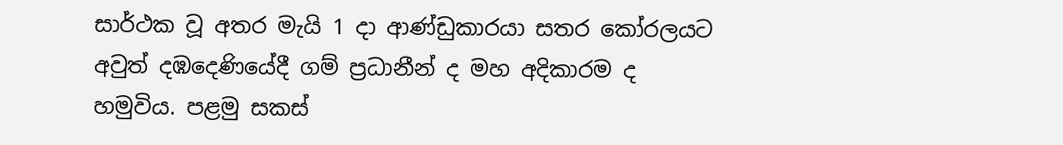සාර්ථක වූ අතර මැයි 1 දා ආණ්‌ඩුකාරයා සතර කෝරලයට අවුත් දඹදෙණියේදී ගම් ප්‍රධානීන් ද මහ අදිකාරම ද හමුවිය. පළමු සකස්‌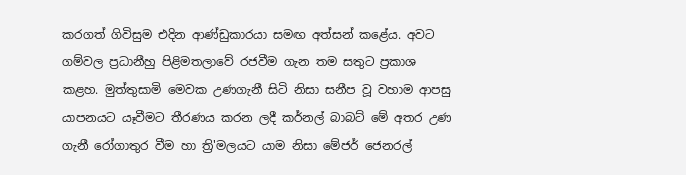කරගත් ගිවිසුම එදින ආණ්‌ඩුකාරයා සමඟ අත්සන් කළේය. අවට ගම්වල ප්‍රධානීහු පිළිමතලාවේ රජවීම ගැන තම සතුට ප්‍රකාශ කළහ. මුත්තුසාමි මෙවක උණගැනී සිටි නිසා සනීප වූ වහාම ආපසු යාපනයට යෑවීමට තීරණය කරන ලදී කර්නල් බාබට්‌ මේ අතර උණ ගැනී රෝගාතුර වීම හා ත්‍රි'මලයට යාම නිසා මේජර් ජෙනරල්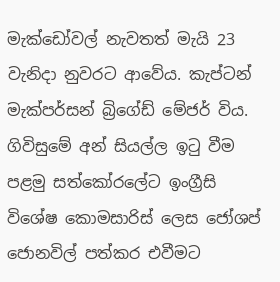මැක්‌ඩෝවල් නැවතත් මැයි 23 වැනිදා නුවරට ආවේය. කැප්ටන් මැක්‌පර්සන් බ්‍රිගේඩ් මේජර් විය. ගිවිසුමේ අන් සියල්ල ඉටු වීම පළමු සත්කෝරලේට ඉංග්‍රීසි විශේෂ කොමසාරිස්‌ ලෙස ජෝශප් ජොනවිල් පත්කර එවීමට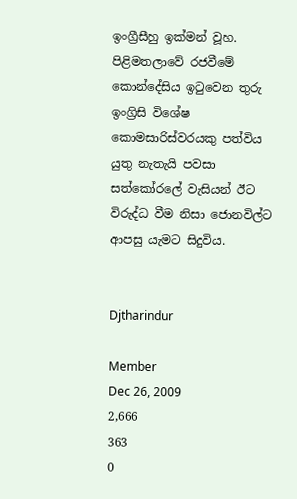ඉංග්‍රීසීහු ඉක්‌මන් වූහ. පිළිමතලාවේ රජවීමේ කොන්දේසිය ඉටුවෙන තුරු ඉංග්‍රිසි විශේෂ කොමසාරිස්‌වරයකු පත්විය යුතු නැතැයි පවසා සත්කෝරලේ වැසියන් ඊට විරුද්ධ වීම නිසා ජොනවිල්ට ආපසු යැමට සිදුවිය.


Djtharindur

Member
Dec 26, 2009
2,666
363
0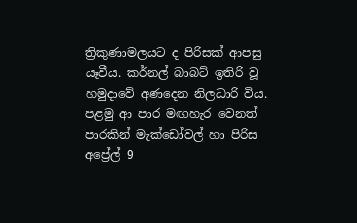ත්‍රිකුණාමලයට ද පිරිසක්‌ ආපසු යෑවීය. කර්නල් බාබට්‌ ඉතිරි වූ හමුදාවේ අණදෙන නිලධාරි විය. පළමු ආ පාර මඟහැර වෙනත් පාරකින් මැක්‌ඩෝවල් හා පිරිස අප්‍රේල් 9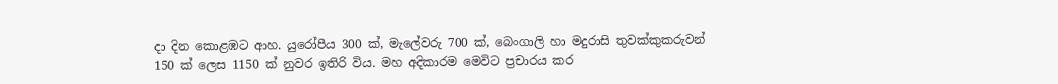දා දින කොළඹට ආහ. යුරෝපීය 300 ක්‌, මැලේවරු 700 ක්‌, බෙංගාලි හා මදුරාසි තුවක්‌කුකරුවන් 150 ක්‌ ලෙස 1150 ක්‌ නුවර ඉතිරි විය. මහ අදිකාරම මෙවිට ප්‍රචාරය කර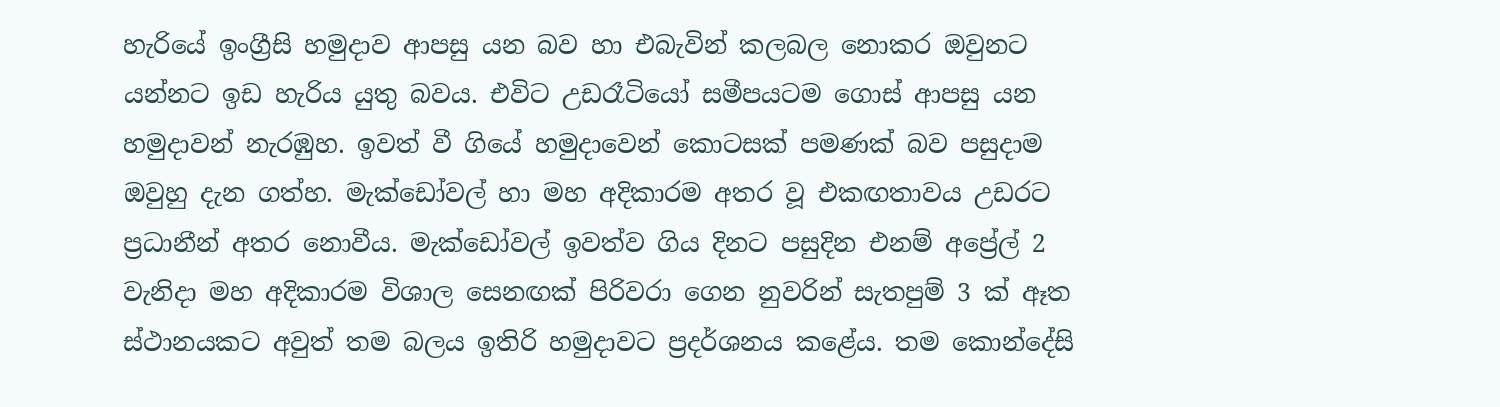හැරියේ ඉංග්‍රීසි හමුදාව ආපසු යන බව හා එබැවින් කලබල නොකර ඔවුනට යන්නට ඉඩ හැරිය යුතු බවය. එවිට උඩරෑටියෝ සමීපයටම ගොස්‌ ආපසු යන හමුදාවන් නැරඹුහ. ඉවත් වී ගියේ හමුදාවෙන් කොටසක්‌ පමණක්‌ බව පසුදාම ඔවුහු දැන ගත්හ. මැක්‌ඩෝවල් හා මහ අදිකාරම අතර වූ එකඟතාවය උඩරට ප්‍රධානීන් අතර නොවීය. මැක්‌ඩෝවල් ඉවත්ව ගිය දිනට පසුදින එනම් අප්‍රේල් 2 වැනිදා මහ අදිකාරම විශාල සෙනඟක්‌ පිරිවරා ගෙන නුවරින් සැතපුම් 3 ක්‌ ඈත ස්‌ථානයකට අවුත් තම බලය ඉතිරි හමුදාවට ප්‍රදර්ශනය කළේය. තම කොන්දේසි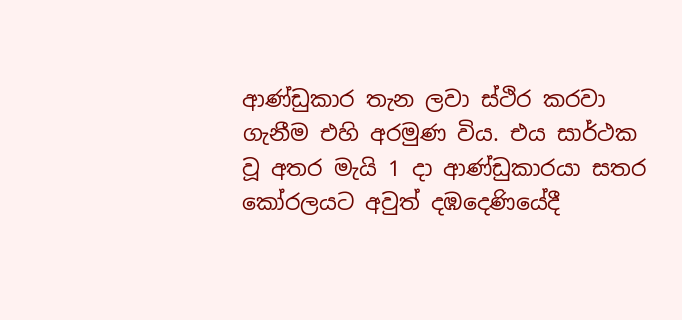ආණ්‌ඩුකාර තැන ලවා ස්‌ථිර කරවා ගැනීම එහි අරමුණ විය. එය සාර්ථක වූ අතර මැයි 1 දා ආණ්‌ඩුකාරයා සතර කෝරලයට අවුත් දඹදෙණියේදී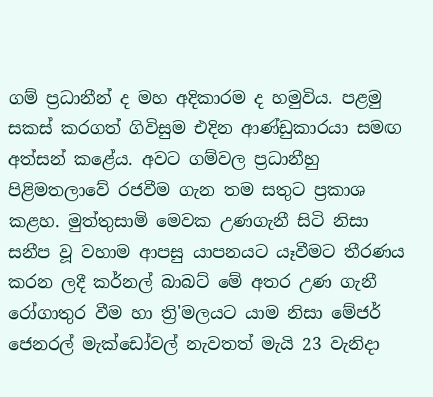ගම් ප්‍රධානීන් ද මහ අදිකාරම ද හමුවිය. පළමු සකස්‌ කරගත් ගිවිසුම එදින ආණ්‌ඩුකාරයා සමඟ අත්සන් කළේය. අවට ගම්වල ප්‍රධානීහු පිළිමතලාවේ රජවීම ගැන තම සතුට ප්‍රකාශ කළහ. මුත්තුසාමි මෙවක උණගැනී සිටි නිසා සනීප වූ වහාම ආපසු යාපනයට යෑවීමට තීරණය කරන ලදී කර්නල් බාබට්‌ මේ අතර උණ ගැනී රෝගාතුර වීම හා ත්‍රි'මලයට යාම නිසා මේජර් ජෙනරල් මැක්‌ඩෝවල් නැවතත් මැයි 23 වැනිදා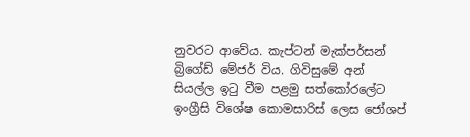නුවරට ආවේය. කැප්ටන් මැක්‌පර්සන් බ්‍රිගේඩ් මේජර් විය. ගිවිසුමේ අන් සියල්ල ඉටු වීම පළමු සත්කෝරලේට ඉංග්‍රීසි විශේෂ කොමසාරිස්‌ ලෙස ජෝශප්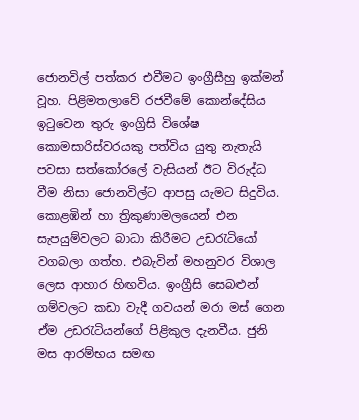ජොනවිල් පත්කර එවීමට ඉංග්‍රීසීහු ඉක්‌මන් වූහ. පිළිමතලාවේ රජවීමේ කොන්දේසිය ඉටුවෙන තුරු ඉංග්‍රිසි විශේෂ කොමසාරිස්‌වරයකු පත්විය යුතු නැතැයි පවසා සත්කෝරලේ වැසියන් ඊට විරුද්ධ වීම නිසා ජොනවිල්ට ආපසු යැමට සිදුවිය. කොළඹින් හා ත්‍රිකුණාමලයෙන් එන සැපයුම්වලට බාධා කිරීමට උඩරැටියෝ වගබලා ගත්හ. එබැවින් මහනුවර විශාල ලෙස ආහාර හිඟවිය. ඉංග්‍රීසි සෙබළුන් ගම්වලට කඩා වැදී ගවයන් මරා මස්‌ ගෙන ඒම උඩරැටියන්ගේ පිළිකුල දැනවීය. ජුනි මස ආරම්භය සමඟ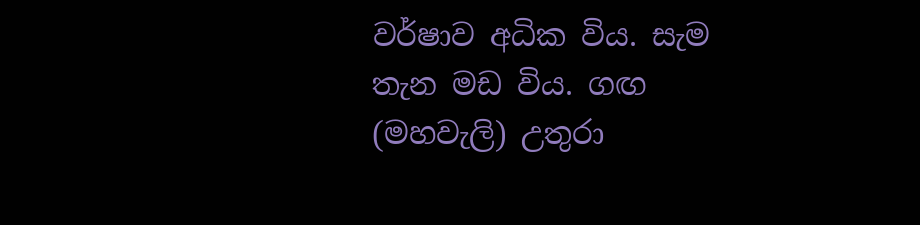වර්ෂාව අධික විය. සැම තැන මඩ විය. ගඟ (මහවැලි) උතුරා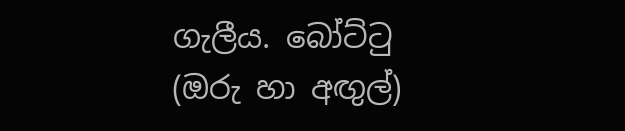ගැලීය. බෝට්‌ටු (ඔරු හා අඟුල්)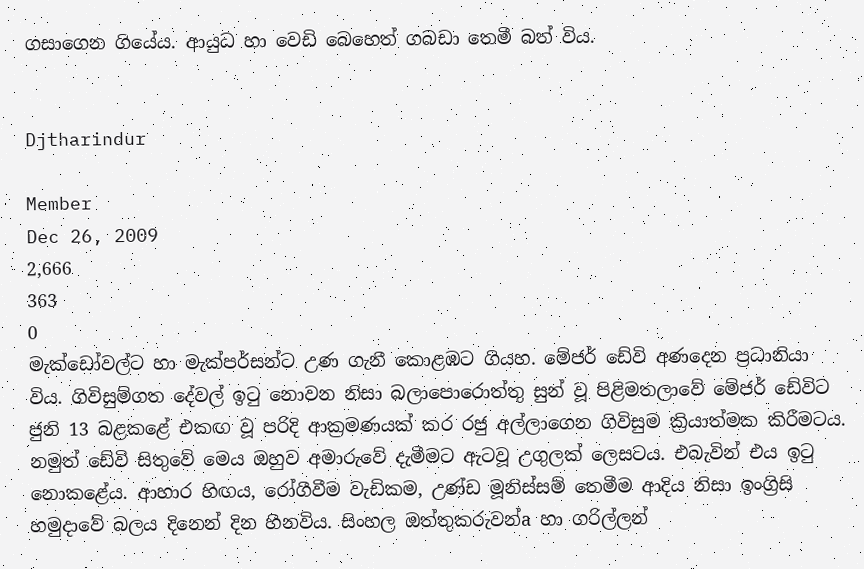ගසාගෙන ගියේය. ආයුධ හා වෙඩි බෙහෙත් ගබඩා තෙමී බත් විය.


Djtharindur

Member
Dec 26, 2009
2,666
363
0
මැක්‌ඩෝවල්ට හා මැක්‌පර්සන්ට උණ ගැනී කොළඹට ගියහ. මේජර් ඩේවි අණදෙන ප්‍රධානියා විය. ගිවිසුම්ගත දේවල් ඉටු නොවන නිසා බලාපොරොත්තු සුන් වූ පිළිමතලාවේ මේජර් ඩේවිට ජුනි 13 බළකළේ එකඟ වූ පරිදි ආක්‍රමණයක්‌ කර රජු අල්ලාගෙන ගිවිසුම ක්‍රියාත්මක කිරීමටය. නමුත් ඩේවි සිතුවේ මෙය ඔහුව අමාරුවේ දැමීමට ඇටවූ උගුලක්‌ ලෙසටය. එබැවින් එය ඉටු නොකළේය. ආහාර හිඟය, රෝගීවීම වැඩිකම, උණ්‌ඩ මූනිස්‌සම් තෙමීම ආදිය නිසා ඉංග්‍රිසි හමුදාවේ බලය දිනෙන් දින හීනවිය. සිංහල ඔත්තුකරුවන්a හා ගරිල්ලන්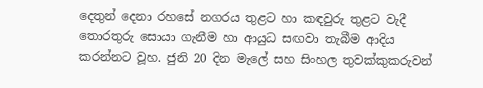දෙතුන් දෙනා රහසේ නගරය තුළට හා කඳවුරු තුළට වැදී තොරතුරු සොයා ගැනීම හා ආයුධ සඟවා තැබීම ආදිය කරන්නට වූහ. ජුනි 20 දින මැලේ සහ සිංහල තුවක්‌කුකරුවන්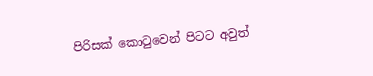පිරිසක්‌ කොටුවෙන් පිටට අවුත්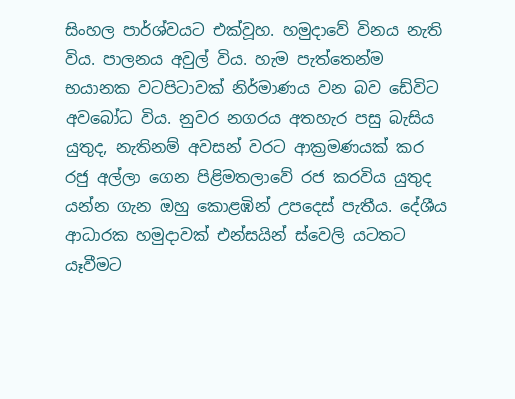සිංහල පාර්ශ්වයට එක්‌වූහ. හමුදාවේ විනය නැති විය. පාලනය අවුල් විය. හැම පැත්තෙන්ම භයානක වටපිටාවක්‌ නිර්මාණය වන බව ඩේවිට අවබෝධ විය. නුවර නගරය අතහැර පසු බැසිය යුතුද, නැතිනම් අවසන් වරට ආක්‍රමණයක්‌ කර රජු අල්ලා ගෙන පිළිමතලාවේ රජ කරවිය යුතුද යන්න ගැන ඔහු කොළඹින් උපදෙස්‌ පැතීය. දේශීය ආධාරක හමුදාවක්‌ එන්සයින් ස්‌වෙලි යටතට යෑවීමට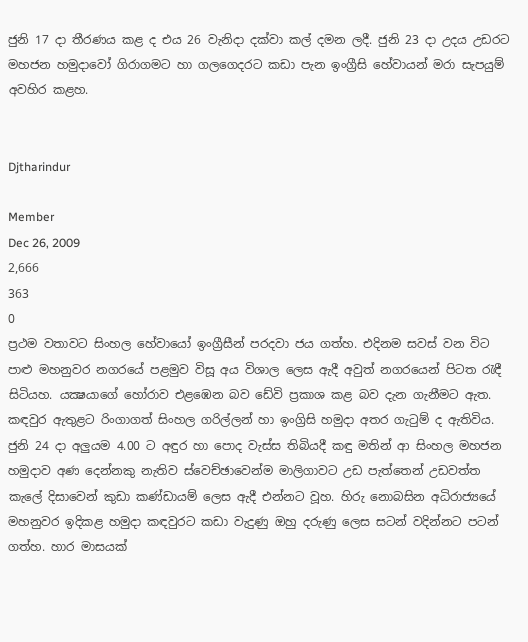ජුනි 17 දා තීරණය කළ ද එය 26 වැනිදා දක්‌වා කල් දමන ලදී. ජුනි 23 දා උදය උඩරට මහජන හමුදාවෝ ගිරාගමට හා ගලගෙදරට කඩා පැන ඉංග්‍රීසි හේවායන් මරා සැපයුම් අවහිර කළහ.


Djtharindur

Member
Dec 26, 2009
2,666
363
0
ප්‍රථම වතාවට සිංහල හේවායෝ ඉංග්‍රීසීන් පරදවා ජය ගත්හ. එදිනම සවස්‌ වන විට පාළු මහනුවර නගරයේ පළමුව විසූ අය විශාල ලෙස ඇදී අවුත් නගරයෙන් පිටත රැඳී සිටියහ. යක්‍ෂයාගේ හෝරාව එළඹෙන බව ඩේවි ප්‍රකාශ කළ බව දැන ගැනීමට ඇත. කඳවුර ඇතුළට රිංගාගත් සිංහල ගරිල්ලන් හා ඉංග්‍රිසි හමුදා අතර ගැටුම් ද ඇතිවිය. ජුනි 24 දා අලුයම 4.00 ට අඳුර හා පොද වැස්‌ස තිබියදී කඳු මතින් ආ සිංහල මහජන හමුදාව අණ දෙන්නකු නැතිව ස්‌වෙච්ඡාවෙන්ම මාලිගාවට උඩ පැත්තෙන් උඩවත්ත කැලේ දිසාවෙන් කුඩා කණ්‌ඩායම් ලෙස ඇදී එන්නට වූහ. හිරු නොබසින අධිරාජ්‍යයේ මහනුවර ඉදිකළ හමුදා කඳවුරට කඩා වැදුණු ඔහු දරුණු ලෙස සටන් වදින්නට පටන් ගත්හ. හාර මාසයක්‌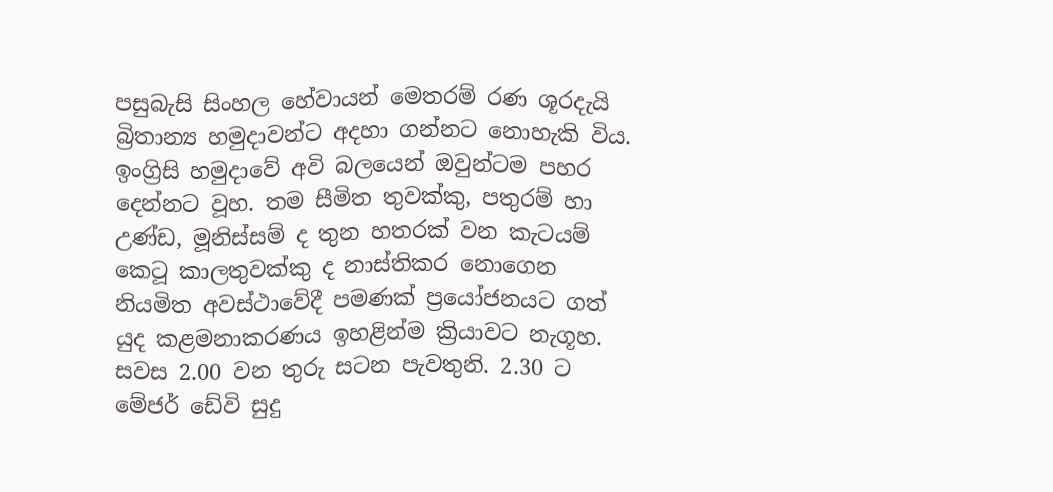පසුබැසි සිංහල හේවායන් මෙතරම් රණ ශූරදැයි බ්‍රිතාන්‍ය හමුදාවන්ට අදහා ගන්නට නොහැකි විය. ඉංග්‍රිසි හමුදාවේ අවි බලයෙන් ඔවුන්ටම පහර දෙන්නට වූහ. තම සීමිත තුවක්‌කු, පතුරම් හා උණ්‌ඩ, මූනිස්‌සම් ද තුන හතරක්‌ වන කැටයම් කෙටූ කාලතුවක්‌කු ද නාස්‌තිකර නොගෙන නියමිත අවස්‌ථාවේදී පමණක්‌ ප්‍රයෝජනයට ගත් යුද කළමනාකරණය ඉහළින්ම ක්‍රියාවට නැගූහ. සවස 2.00 වන තුරු සටන පැවතුනි. 2.30 ට මේජර් ඩේවි සුදු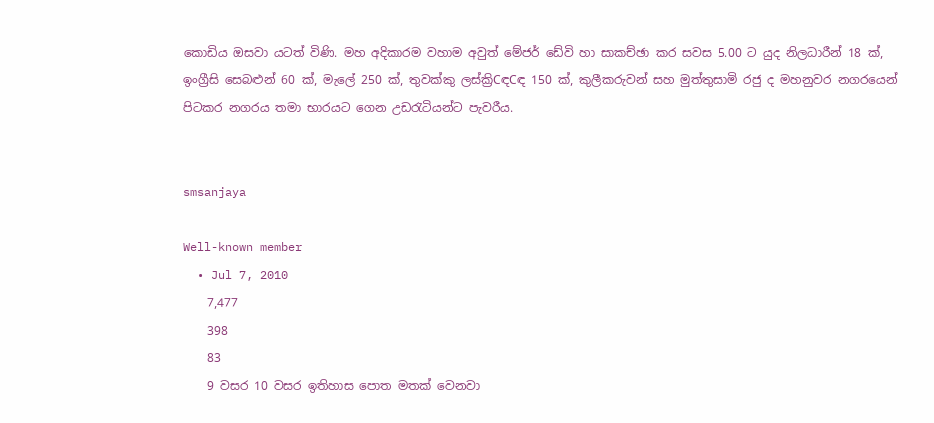කොඩිය ඔසවා යටත් විණි. මහ අදිකාරම වහාම අවුත් මේජර් ඩේවි හා සාකච්ඡා කර සවස 5.00 ට යුද නිලධාරීන් 18 ක්‌, ඉංග්‍රීසි සෙබළුන් 60 ක්‌, මැලේ 250 ක්‌, තුවක්‌කු ලස්‌ක්‍රිCඳCඳ 150 ක්‌, කුලීකරුවන් සහ මුත්තුසාමි රජු ද මහනුවර නගරයෙන් පිටකර නගරය තමා භාරයට ගෙන උඩරැටියන්ට පැවරීය.


smsanjaya

Well-known member
  • Jul 7, 2010
    7,477
    398
    83
    9 වසර 10 වසර ඉතිහාස පොත මතක් වෙනවා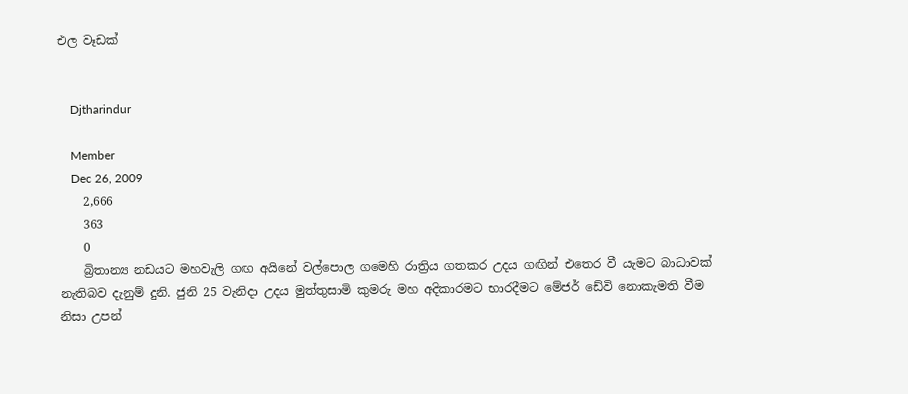එල වෑඩක්


    Djtharindur

    Member
    Dec 26, 2009
    2,666
    363
    0
    බ්‍රිතාන්‍ය නඩයට මහවැලි ගඟ අයිනේ වල්පොල ගමෙහි රාත්‍රිය ගතකර උදය ගඟින් එතෙර වී යැමට බාධාවක්‌ නැතිබව දැනුම් දුනි. ජුනි 25 වැනිදා උදය මුත්තුසාමි කුමරු මහ අදිකාරමට භාරදීමට මේජර් ඩේවි නොකැමති වීම නිසා උපන්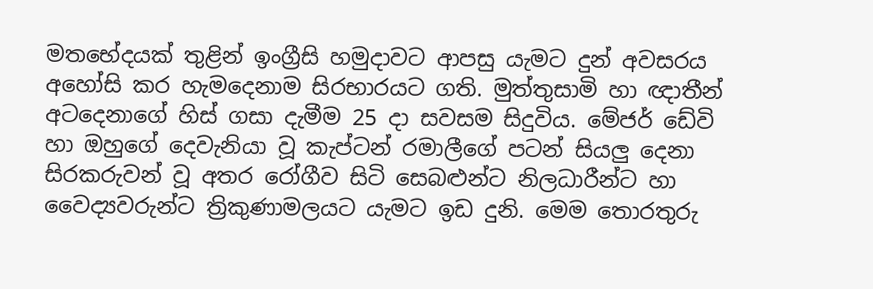මතභේදයක්‌ තුළින් ඉංග්‍රීසි හමුදාවට ආපසු යැමට දුන් අවසරය අහෝසි කර හැමදෙනාම සිරභාරයට ගති. මුත්තුසාමි හා ඥාතීන් අටදෙනාගේ හිස්‌ ගසා දැමීම 25 දා සවසම සිදුවිය. මේජර් ඩේවි හා ඔහුගේ දෙවැනියා වූ කැප්ටන් රමාලීගේ පටන් සියලු දෙනා සිරකරුවන් වූ අතර රෝගීව සිටි සෙබළුන්ට නිලධාරීන්ට හා වෛද්‍යවරුන්ට ත්‍රිකුණාමලයට යැමට ඉඩ දුනි. මෙම තොරතුරු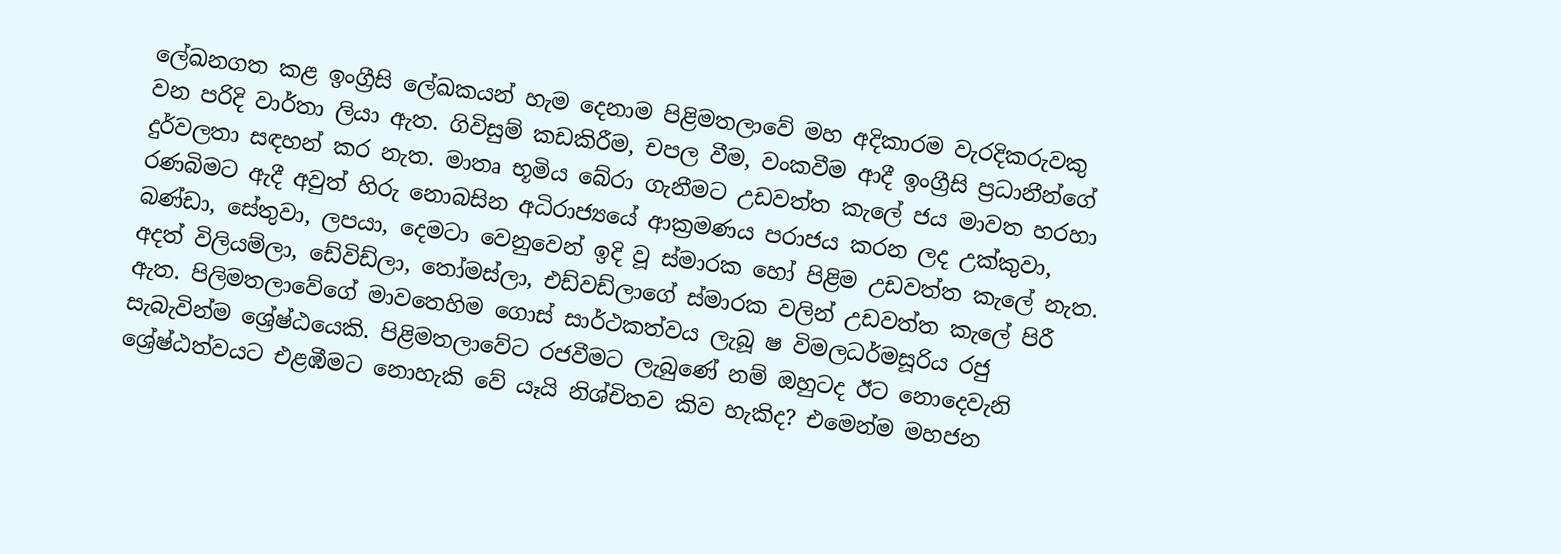ලේඛනගත කළ ඉංග්‍රීසි ලේඛකයන් හැම දෙනාම පිළිමතලාවේ මහ අදිකාරම වැරදිකරුවකු වන පරිදි වාර්තා ලියා ඇත. ගිවිසුම් කඩකිරීම, චපල වීම, වංකවීම ආදී ඉංග්‍රීසි ප්‍රධානීන්ගේ දුර්වලතා සඳහන් කර නැත. මාතෘ භූමිය බේරා ගැනීමට උඩවත්ත කැලේ ජය මාවත හරහා රණබිමට ඇදී අවුත් හිරු නොබසින අධිරාජ්‍යයේ ආක්‍රමණය පරාජය කරන ලද උක්‌කුවා, බණ්‌ඩා, සේතුවා, ලපයා, දෙමටා වෙනුවෙන් ඉදි වූ ස්‌මාරක හෝ පිළිම උඩවත්ත කැලේ නැත. අදත් විලියම්ලා, ඩේවිඩ්ලා, තෝමස්‌ලා, එඩ්වඩ්ලාගේ ස්‌මාරක වලින් උඩවත්ත කැලේ පිරී ඇත. පිලිමතලාවේගේ මාවතෙහිම ගොස්‌ සාර්ථකත්වය ලැබූ ෂ විමලධර්මසූරිය රජු සැබැවින්ම ශ්‍රේෂ්ඨයෙකි. පිළිමතලාවේට රජවීමට ලැබුණේ නම් ඔහුටද ඊට නොදෙවැනි ශ්‍රේෂ්ඨත්වයට එළඹීමට නොහැකි වේ යෑයි නිශ්චිතව කිව හැකිද? එමෙන්ම මහජන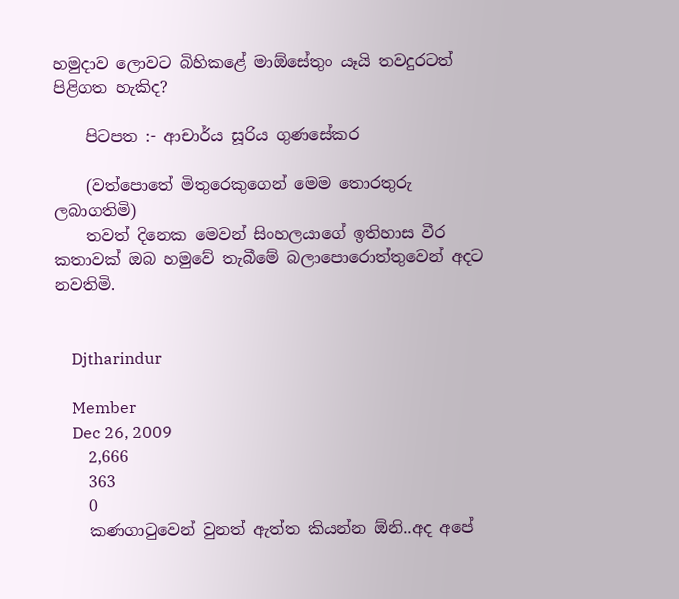හමුදාව ලොවට බිහිකළේ මාඕසේතුං යෑයි තවදුරටත් පිළිගත හැකිද?

    පිටපත :- ආචාර්ය සූරිය ගුණසේකර

    (වත්පොතේ මිතුරෙකුගෙන් මෙම තොරතුරු ලබාගතිමි)
    තවත් දිනෙක මෙවන් සිංහලයාගේ ඉතිහාස වීර කතාවක් ඔබ හමුවේ තැබීමේ බලාපොරොත්තුවෙන් අදට නවතිමි.


    Djtharindur

    Member
    Dec 26, 2009
    2,666
    363
    0
    කණගාටුවෙන් වුනත් ඇත්ත කියන්න ඕනි..අද අපේ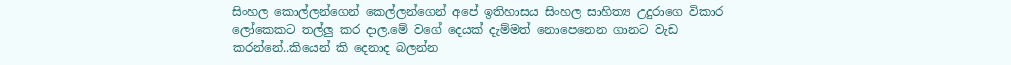සිංහල කොල්ලන්ගෙන් කෙල්ලන්ගෙන් අපේ ඉතිහාසය සිංහල සාහිත්‍ය උදුරාගෙ විකාර ලෝකෙකට තල්ලු කර දාල.මේ වගේ දෙයක් දැම්මත් නොපෙනෙන ගානට වැඩ කරන්නේ..කියෙන් කි දෙනාද බලන්න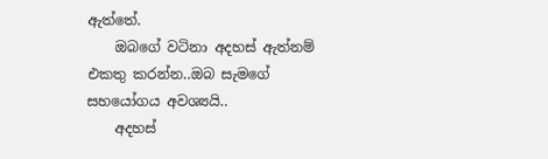ඇත්තේ.
    ඔබගේ වටිනා අදහස් ඇත්නම් එකතු කරන්න..ඔබ සැමගේ සහයෝගය අවශ්‍යයි..
    අදහස්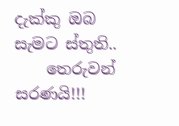දැක්කු ඔබ සැමට ස්තුති..
    තෙරුවන් සරණයි!!!